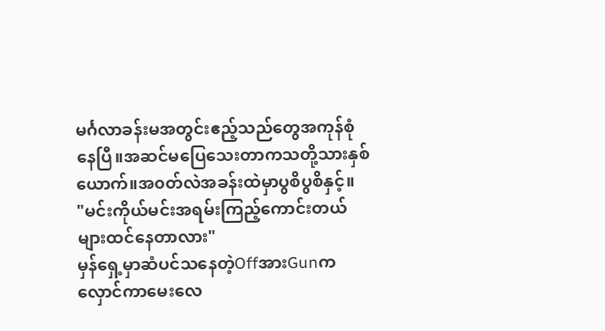မင်္ဂလာခန်းမအတွင်းဧည့်သည်တွေအကုန်စုံနေပြီ။အဆင်မပြေသေးတာကသတို့သားနှစ်ယောက်။အ၀တ်လဲအခန်းထဲမှာပွစိပွစိနှင့်။
"မင်းကိုယ်မင်းအရမ်းကြည့်ကောင်းတယ်များထင်နေတာလား"
မှန်ရှေ့မှာဆံပင်သနေတဲ့OffအားGunကလှောင်ကာမေးလေ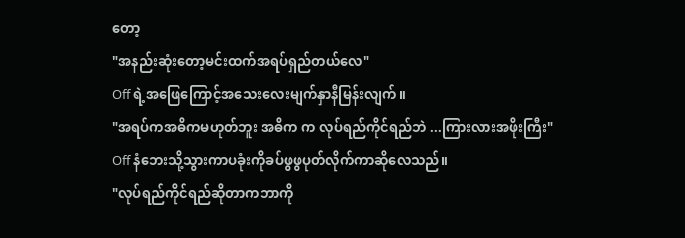တော့
"အနည်းဆုံးတော့မင်းထက်အရပ်ရှည်တယ်လေ"
Off ရဲ့အဖြေကြောင့်အသေးလေးမျက်နှာနီမြန်းလျက်။
"အရပ်ကအဓိကမဟုတ်ဘူး အဓိက က လုပ်ရည်ကိုင်ရည်ဘဲ ...ကြားလားအဖိုးကြီး"
Off နံဘေးသို့သွားကာပခုံးကိုခပ်ဖွဖွပုတ်လိုက်ကာဆိုလေသည်။
"လုပ်ရည်ကိုင်ရည်ဆိုတာကဘာကို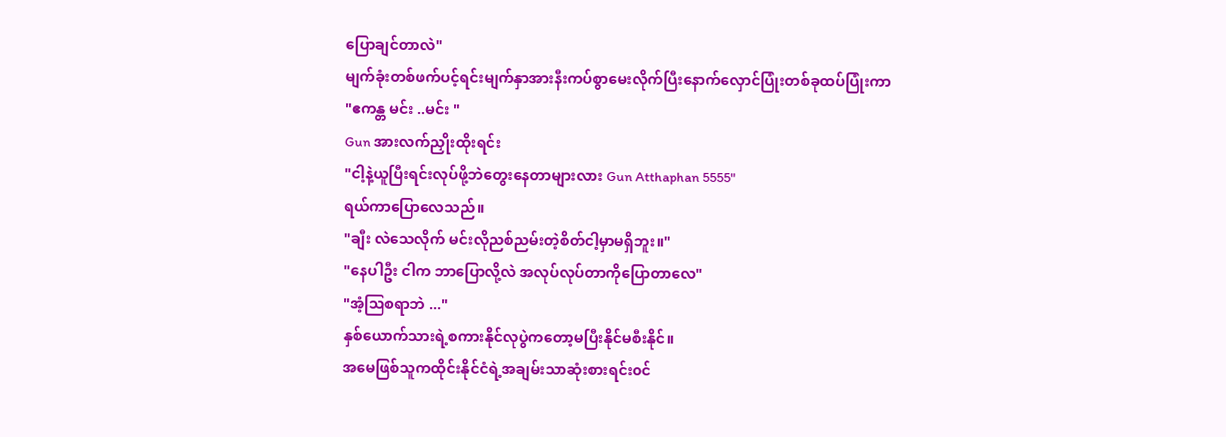ပြောချင်တာလဲ"
မျက်ခုံးတစ်ဖက်ပင့်ရင်းမျက်နှာအားနီးကပ်စွာမေးလိုက်ပြီးနောက်လှောင်ပြုံးတစ်ခုထပ်ပြုံးကာ
"ဧကန္တ မင်း ..မင်း "
Gun အားလက်ညှိုးထိုးရင်း
"ငါ့နဲ့ယူပြီးရင်းလုပ်ဖို့ဘဲတွေးနေတာများလား Gun Atthaphan 5555"
ရယ်ကာပြောလေသည်။
"ချီး လဲသေလိုက် မင်းလိုညစ်ညမ်းတဲ့စိတ်ငါ့မှာမရှိဘူး။"
"နေပါဦး ငါက ဘာပြောလို့လဲ အလုပ်လုပ်တာကိုပြောတာလေ"
"အံ့ဩစရာဘဲ ..."
နှစ်ယောက်သားရဲ့စကားနိုင်လုပွဲကတော့မပြီးနိုင်မစီးနိုင်။
အမေဖြစ်သူကထိုင်းနိုင်ငံရဲ့အချမ်းသာဆုံးစားရင်း၀င်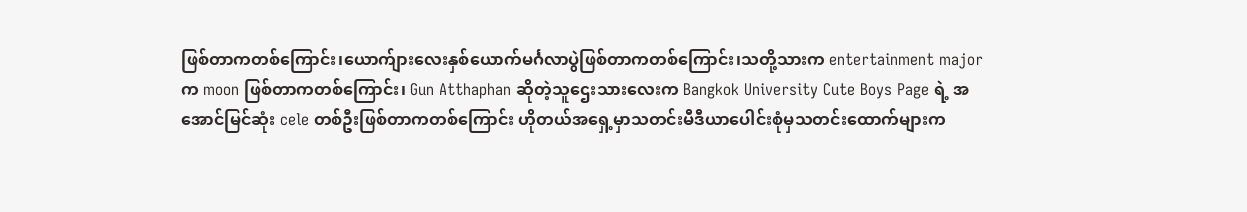ဖြစ်တာကတစ်ကြောင်း၊ယောက်ျားလေးနှစ်ယောက်မင်္ဂလာပွဲဖြစ်တာကတစ်ကြောင်း၊သတို့သားက entertainment major က moon ဖြစ်တာကတစ်ကြောင်း၊ Gun Atthaphan ဆိုတဲ့သူဌေးသားလေးက Bangkok University Cute Boys Page ရဲ့ အအောင်မြင်ဆုံး cele တစ်ဦးဖြစ်တာကတစ်ကြောင်း ဟိုတယ်အရှေ့မှာသတင်းမီဒီယာပေါင်းစုံမှသတင်းထောက်များက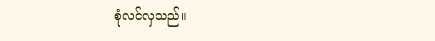စုံလင်လှသည်။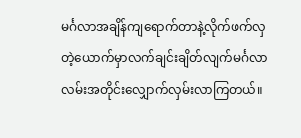မင်္ဂလာအချိန်ကျရောက်တာနဲ့လိုက်ဖက်လှတဲ့ယောက်မှာလက်ချင်းချိတ်လျက်မင်္ဂလာလမ်းအတိုင်းလျှောက်လှမ်းလာကြတယ်။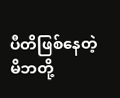ပီတိဖြစ်နေတဲ့မိဘတို့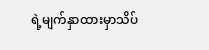ရဲ့မျက်နှာထားမှာသိပ်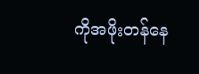ကိုအဖိုးတန်နေ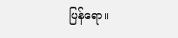ပြန်ရော။